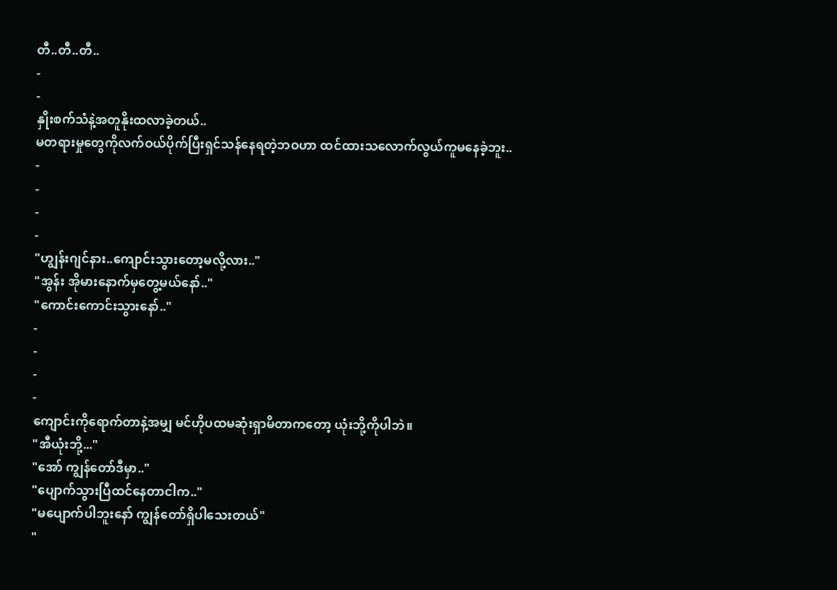တီ..တီ..တီ..
-
-
နှိုးစက်သံနဲ့အတူနိုးထလာခဲ့တယ်..
မတရားမှုတွေကိုလက်ဝယ်ပိုက်ပြီးရှင်သန်နေရတဲ့ဘဝဟာ ထင်ထားသလောက်လွယ်ကူမနေခဲ့ဘူး..
-
-
-
-
"ဟျွန်းဂျင်နား..ကျောင်းသွားတော့မလို့လား.."
"အွန်း အိုမားနောက်မှတွေ့မယ်နော်.."
"ကောင်းကောင်းသွားနော်.."
-
-
-
-
ကျောင်းကိုရောက်တာနဲ့အမျှ မင်ဟိုပထမဆုံးရှာမိတာကတော့ ယုံးဘို့ကိုပါဘဲ။
"အီယုံးဘို့..."
"အော် ကျွန်တော်ဒီမှာ.."
"ပျောက်သွားပြီထင်နေတာငါက.."
"မပျောက်ပါဘူးနော် ကျွန်တော်ရှိပါသေးတယ်"
"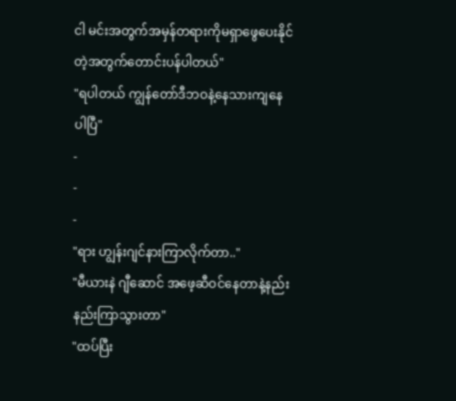ငါ မင်းအတွက်အမှန်တရားကိုမရှာဖွေပေးနိုင်တဲ့အတွက်တောင်းပန်ပါတယ်"
"ရပါတယ် ကျွန်တော်ဒီဘဝနဲ့နေသားကျနေပါပြီ"
-
-
-
"ရား ဟျွန်းဂျင်နားကြာလိုက်တာ.."
"မီယားနဲ ဂျီဆောင် အဖေ့ဆီဝင်နေတာနဲ့နည်းနည်းကြာသွားတာ"
"ထပ်ပြီး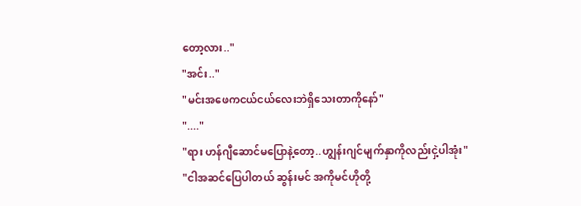တော့လား.."
"အင်း.."
"မင်းအဖေကငယ်ငယ်လေးဘဲရှိသေးတာကိုနော်"
"...."
"ရား ဟန်ဂျီဆောင်မပြောနဲ့တော့..ဟျွန်းဂျင်မျက်နှာကိုလည်းငှဲ့ပါအုံး"
"ငါအဆင်ပြေပါတယ် ဆွန်းမင် အကိုမင်ဟိုတို့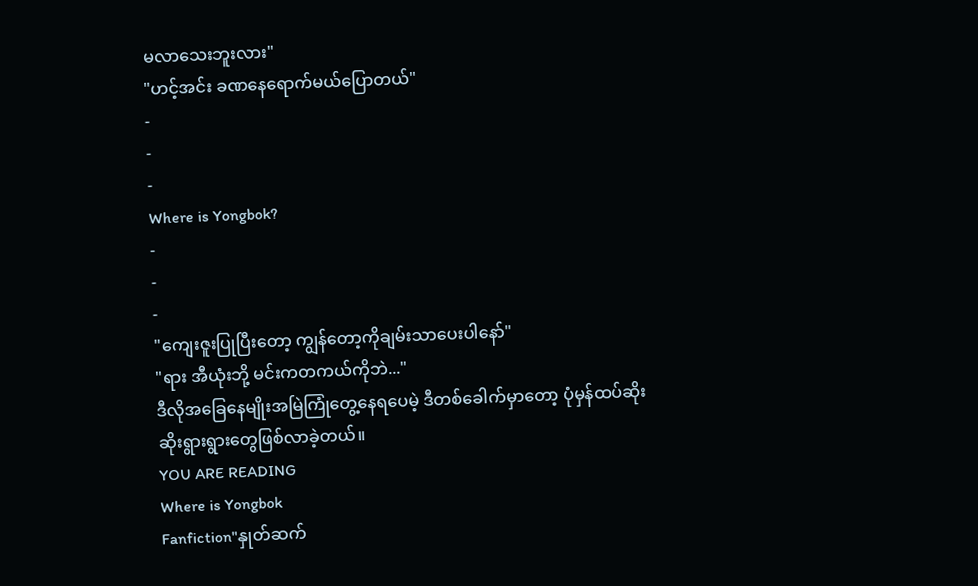မလာသေးဘူးလား"
"ဟင့်အင်း ခဏနေရောက်မယ်ပြောတယ်"
-
-
-
Where is Yongbok?
-
-
-
"ကျေးဇူးပြုပြီးတော့ ကျွန်တော့ကိုချမ်းသာပေးပါနော်"
"ရား အီယုံးဘို့ မင်းကတကယ်ကိုဘဲ..."
ဒီလိုအခြေနေမျိုးအမြဲကြုံတွေ့နေရပေမဲ့ ဒီတစ်ခေါက်မှာတော့ ပုံမှန်ထပ်ဆိုးဆိုးရွားရွားတွေဖြစ်လာခဲ့တယ်။
YOU ARE READING
Where is Yongbok
Fanfiction"နှုတ်ဆက်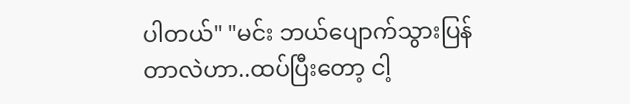ပါတယ်" "မင်း ဘယ်ပျောက်သွားပြန်တာလဲဟာ..ထပ်ပြီးတော့ ငါ့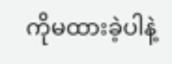ကိုမထားခဲ့ပါနဲ့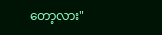တော့လား"